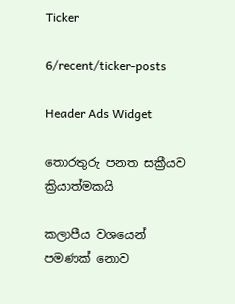Ticker

6/recent/ticker-posts

Header Ads Widget

තොරතුරු පනත සක්‍රීයව ක්‍රියාත්මකයි

කලාපීය වශයෙන් පමණක් නොව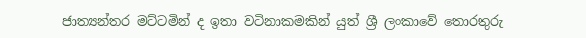ජාත්‍යන්තර මට්ටමින් ද ඉතා වටිනාකමකින් යුත් ශ්‍රී ලංකාවේ තොරතුරු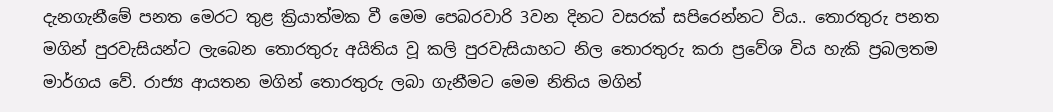දැනගැනීමේ පනත මෙරට තුළ ක්‍රියාත්මක වී මෙම පෙබරවාරි 3වන දිනට වසරක් සපිරෙන්නට විය.. තොරතුරු පනත මගින් පුරවැසියන්ට ලැබෙන තොරතුරු අයිතිය වූ කලි පුරවැසියාහට නිල තොරතුරු කරා ප්‍රවේශ විය හැකි ප්‍රබලතම මාර්ගය වේ. රාජ්‍ය ආයතන මගින් තොරතුරු ලබා ගැනීමට මෙම නිතිය මගින්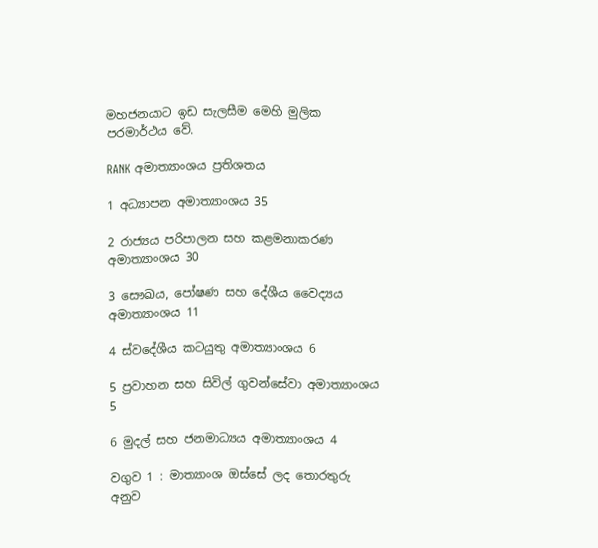මහජනයාට ඉඩ සැලසීම මෙහි මුලික පරමාර්ථය වේ.

RANK අමාත්‍යාංශය ප්‍රතිශතය

1 අධ්‍යාපන අමාත්‍යාංශය 35

2 රාජ්‍යය පරිපාලන සහ කළමනාකරණ අමාත්‍යාංශය 30

3 සෞඛය, පෝෂණ සහ දේශීය වෛද්‍යය අමාත්‍යාංශය 11

4 ස්වදේශීය කටයුතු අමාත්‍යාංශය 6

5 ප්‍රවාහන සහ සිවිල් ගුවන්සේවා අමාත්‍යාංශය 5

6 මුදල් සහ ජනමාධ්‍යය අමාත්‍යාංශය 4

වගුව 1 : මාත්‍යාංශ ඔස්සේ ලද තොරතුරු අනුව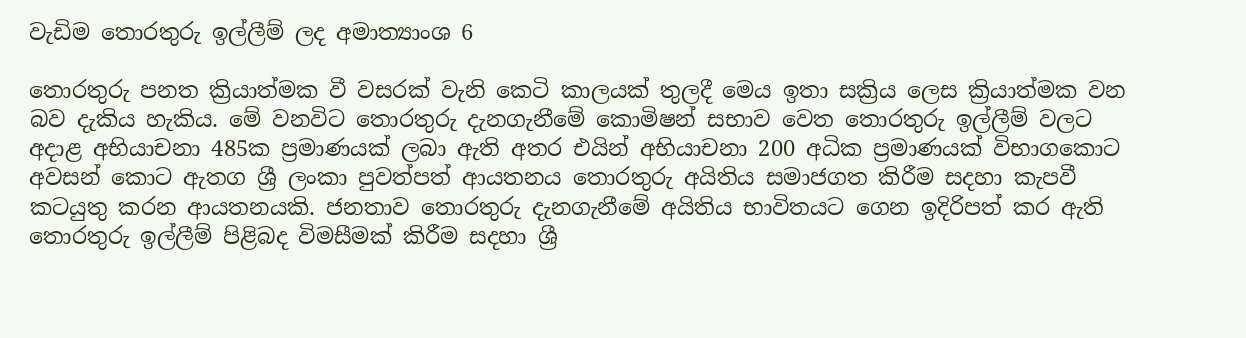වැඩිම තොරතුරු ඉල්ලීම් ලද අමාත්‍යාංශ 6

තොරතුරු පනත ක්‍රියාත්මක වී වසරක් වැනි කෙටි කාලයක් තුලදී මෙය ඉතා සක්‍රිය ලෙස ක්‍රියාත්මක වන බව දැකිය හැකිය. මේ වනවිට තොරතුරු දැනගැනීමේ කොමිෂන් සභාව වෙත තොරතුරු ඉල්ලීම් වලට අදාළ අභියාචනා 485ක ප්‍රමාණයක් ලබා ඇති අතර එයින් අභියාචනා 200 අධික ප්‍රමාණයක් විභාගකොට අවසන් කොට ඇතග ශ්‍රී ලංකා පුවත්පත් ආයතනය තොරතුරු අයිතිය සමාජගත කිරීම සදහා කැපවී කටයුතු කරන ආයතනයකි. ජනතාව තොරතුරු දැනගැනීමේ අයිතිය භාවිතයට ගෙන ඉදිරිපත් කර ඇති තොරතුරු ඉල්ලීම් පිළිබද විමසීමක් කිරීම සදහා ශ්‍රී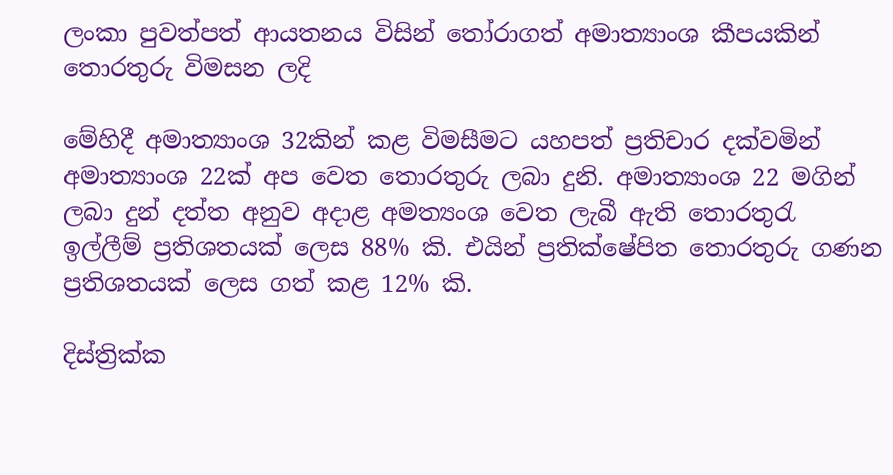ලංකා පුවත්පත් ආයතනය විසින් තෝරාගත් අමාත්‍යාංශ කීපයකින් තොරතුරු විමසන ලදි

මේහිදී අමාත්‍යාංශ 32කින් කළ විමසීමට යහපත් ප්‍රතිචාර දක්වමින් අමාත්‍යාංශ 22ක් අප වෙත තොරතුරු ලබා දුනි. අමාත්‍යාංශ 22 මගින් ලබා දුන් දත්ත අනුව අදාළ අමත්‍යංශ වෙත ලැබී ඇති තොරතුරැ ඉල්ලීම් ප්‍රතිශතයක් ලෙස 88% කි. එයින් ප්‍රතික්ෂේපිත තොරතුරු ගණන ප්‍රතිශතයක් ලෙස ගත් කළ 12% කි.

දිස්ත්‍රික්ක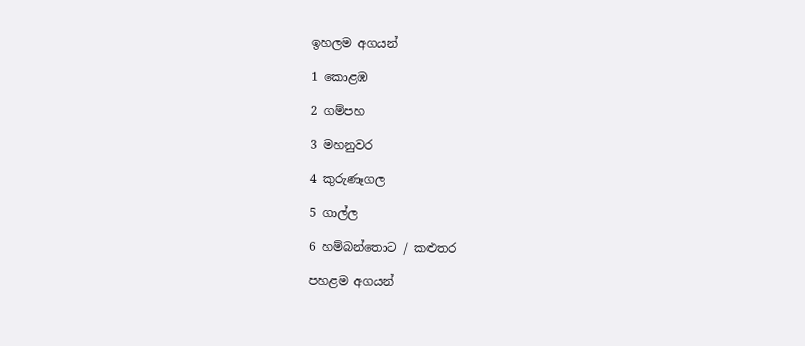ඉහලම අගයන්

1 කොළඹ

2 ගම්පහ

3 මහනුවර

4 කුරුණෑගල

5 ගාල්ල

6 හම්බන්තොට / කළුතර

පහළම අගයන්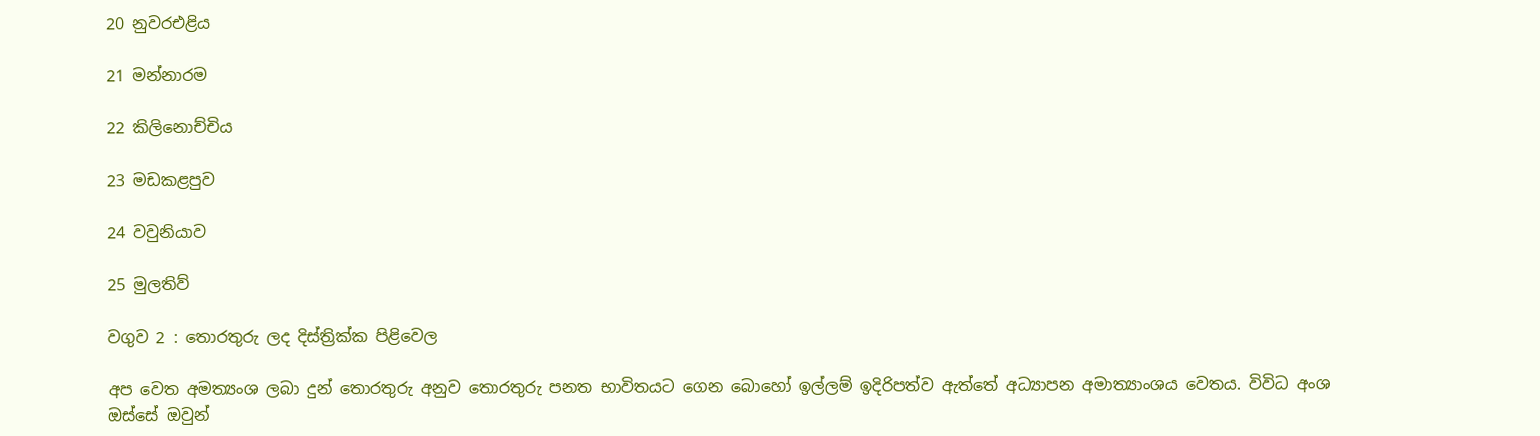20 නුවරඑළිය

21 මන්නාරම

22 කිලිනොච්චිය

23 මඩකළපුව

24 වවුනියාව

25 මුලතිව්

වගුව 2 : තොරතුරු ලද දිස්ත්‍රික්ක පිළිවෙල

අප වෙත අමත්‍යංශ ලබා දුන් තොරතුරු අනුව තොරතුරු පනත භාවිතයට ගෙන බොහෝ ඉල්ලම් ඉදිරිපත්ව ඇත්තේ අධ්‍යාපන අමාත්‍යාංශය වෙතය. විවිධ අංශ ඔස්සේ ඔවුන්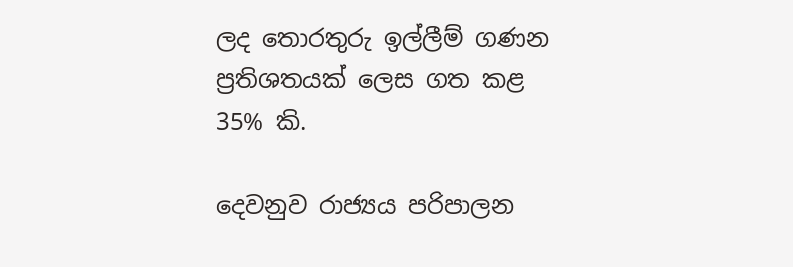ලද තොරතුරු ඉල්ලීම් ගණන ප්‍රතිශතයක් ලෙස ගත කළ 35% කි.

දෙවනුව රාජ්‍යය පරිපාලන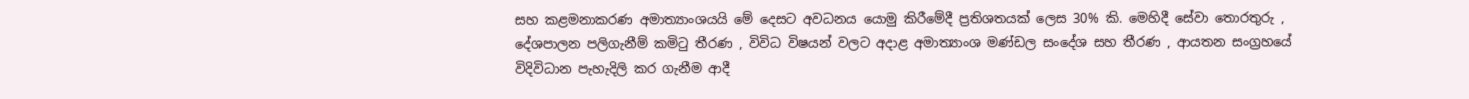සහ කළමනාකරණ අමාත්‍යාංශයයි මේ දෙසට අවධනය යොමු කිරීමේදී ප්‍රතිශතයක් ලෙස 30% කි. මෙහිදී සේවා තොරතුරු , දේශපාලන පලිගැනීම් කමිටු තීරණ , විවිධ විෂයන් වලට අදාළ අමාත්‍යාංශ මණ්ඩල සංදේශ සහ තීරණ , ආයතන සංග්‍රහයේ විදිවිධාන පැහැදිලි කර ගැනීම ආදී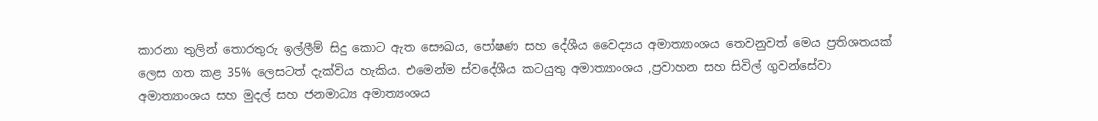කාරනා තුලින් තොරතුරු ඉල්ලීම් සිදු කොට ඇත සෞඛය, පෝෂණ සහ දේශීය වෛද්‍යය අමාත්‍යාංශය තෙවනුවත් මෙය ප්‍රතිශතයක් ලෙස ගත කළ 35% ලෙසටත් දැක්විය හැකිය. එමෙන්ම ස්වදේශීය කටයුතු අමාත්‍යාංශය ,ප්‍රවාහන සහ සිවිල් ගුවන්සේවා අමාත්‍යාංශය සහ මුදල් සහ ජනමාධ්‍ය අමාත්‍යංශය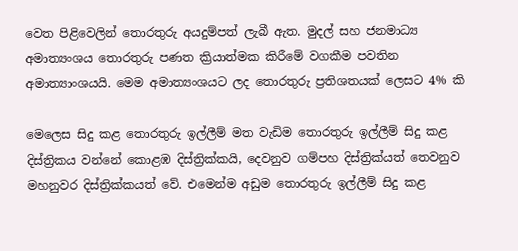වෙත පිළිවෙලින් තොරතුරු අයදුම්පත් ලැබී ඇත. මුදල් සහ ජනමාධ්‍ය අමාත්‍යංශය තොරතුරු පණත ක්‍රියාත්මක කිරීමේ වගකීම පවතින අමාත්‍යාංශයයි. මෙම අමාත්‍යංශයට ලද තොරතුරු ප්‍රතිශතයක් ලෙසට 4% කි

මෙලෙස සිදු කළ තොරතුරු ඉල්ලීම් මත වැඩිම තොරතුරු ඉල්ලීම් සිදු කළ දිස්ත්‍රිකය වන්නේ කොළඹ දිස්ත්‍රික්කයි, දෙවනුව ගම්පහ දිස්ත්‍රික්යත් තෙවනුව මහනුවර දිස්ත්‍රික්කයත් වේ. එමෙන්ම අඩුම තොරතුරු ඉල්ලීම් සිදු කළ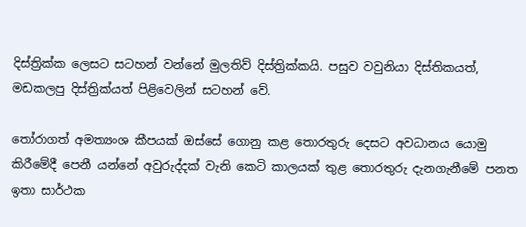දිස්ත්‍රික්ක ලෙසට සටහන් වන්නේ මුලතිව් දිස්ත්‍රික්කයි. පසුව වවුනියා දිස්තිකයත්, මඩකලපු දිස්ත්‍රික්යත් පිළිවෙලින් සටහන් වේ.

තෝරාගත් අමත්‍යංශ කීපයක් ඔස්සේ ගොනු කළ තොරතුරු දෙසට අවධානය යොමු කිරීමේදී පෙනී යන්නේ අවුරුද්දක් වැනි කෙටි කාලයක් තුළ තොරතුරු දැනගැනීමේ පනත ඉතා සාර්ථක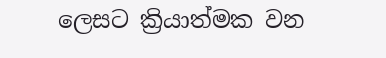ලෙසට ක්‍රියාත්මක වන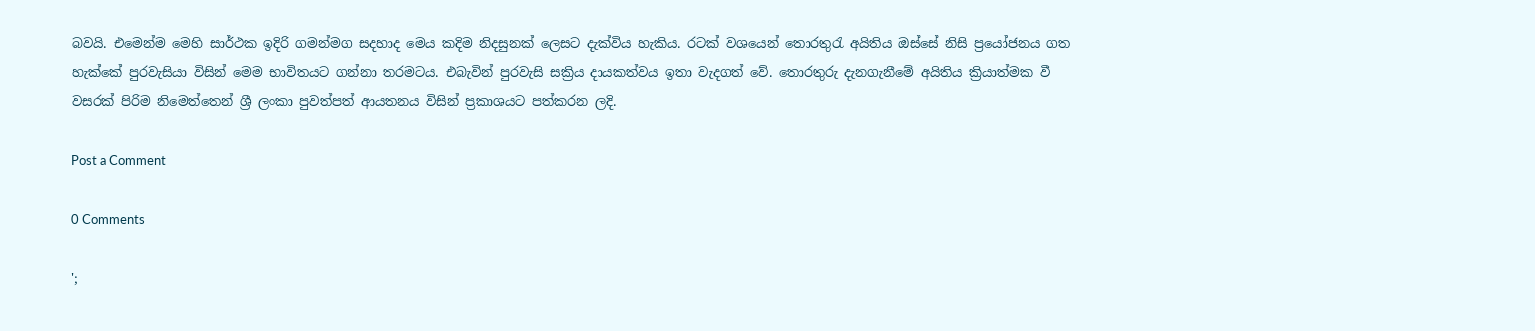බවයි. එමෙන්ම මෙහි සාර්ථක ඉදිරි ගමන්මග සදහාද මෙය කදිම නිදසුනක් ලෙසට දැක්විය හැකිය. රටක් වශයෙන් තොරතුරැ අයිතිය ඔස්සේ නිසි ප්‍රයෝජනය ගත හැක්කේ පුරවැසියා විසින් මෙම භාවිතයට ගන්නා තරමටය. එබැවින් පුරවැසි සක්‍රිය දායකත්වය ඉතා වැදගත් වේ. තොරතුරු දැනගැනීමේ අයිතිය ක්‍රියාත්මක වී වසරක් පිරිම නිමෙත්තෙන් ශ්‍රී ලංකා පුවත්පත් ආයතනය විසින් ප්‍රකාශයට පත්කරන ලදි.

Post a Comment

0 Comments

';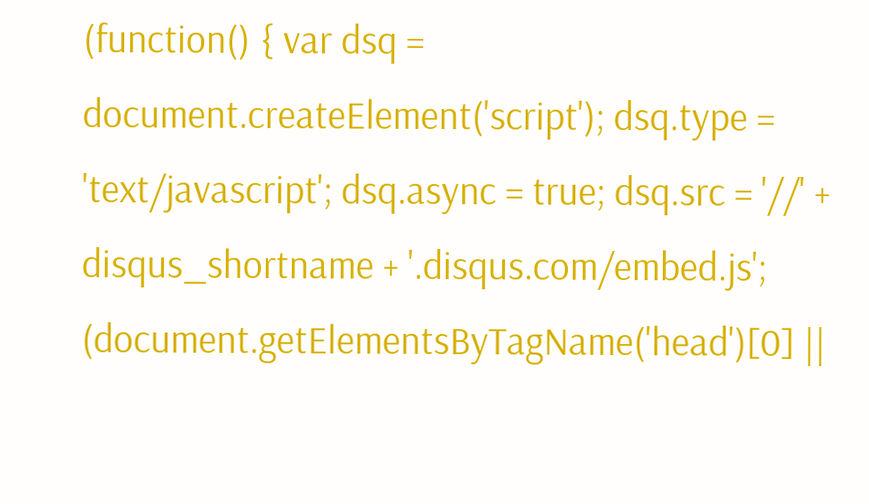(function() { var dsq = document.createElement('script'); dsq.type = 'text/javascript'; dsq.async = true; dsq.src = '//' + disqus_shortname + '.disqus.com/embed.js'; (document.getElementsByTagName('head')[0] ||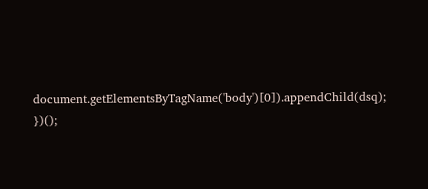document.getElementsByTagName('body')[0]).appendChild(dsq); })();